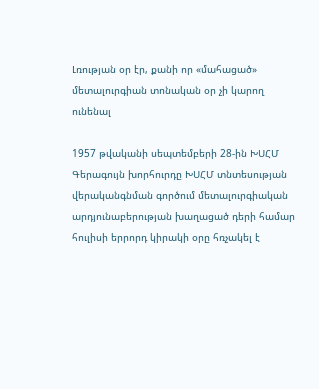Լռության օր էր, քանի որ «մահացած» մետալուրգիան տոնական օր չի կարող ունենալ

1957 թվականի սեպտեմբերի 28-ին ԽՍՀՄ Գերագույն խորհուրդը ԽՍՀՄ տնտեսության վերականգնման գործում մետալուրգիական արդյունաբերության խաղացած դերի համար հուլիսի երրորդ կիրակի օրը հռչակել է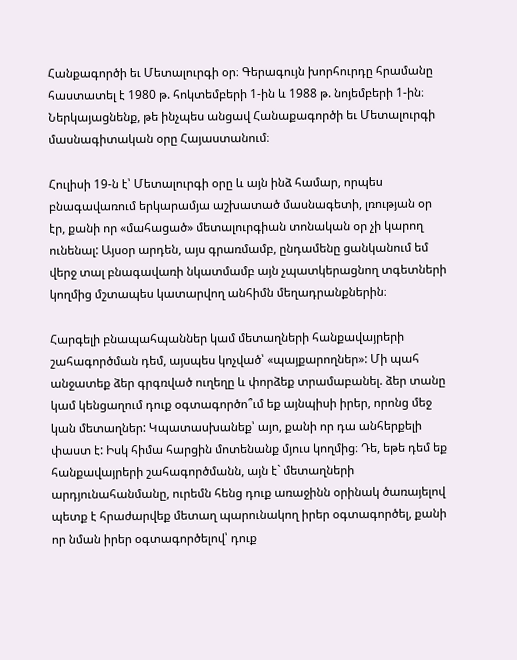Հանքագործի եւ Մետալուրգի օր։ Գերագույն խորհուրդը հրամանը հաստատել է 1980 թ. հոկտեմբերի 1-ին և 1988 թ. նոյեմբերի 1-ին։ Ներկայացնենք, թե ինչպես անցավ Հանաքագործի եւ Մետալուրգի մասնագիտական օրը Հայաստանում։

Հուլիսի 19-ն է՝ Մետալուրգի օրը և այն ինձ համար, որպես բնագավառում երկարամյա աշխատած մասնագետի, լռության օր էր, քանի որ «մահացած» մետալուրգիան տոնական օր չի կարող ունենալ: Այսօր արդեն, այս գրառմամբ, ընդամենը ցանկանում եմ վերջ տալ բնագավառի նկատմամբ այն չպատկերացնող տգետների կողմից մշտապես կատարվող անհիմն մեղադրանքներին։

Հարգելի բնապահպաններ կամ մետաղների հանքավայրերի շահագործման դեմ, այսպես կոչված՝ «պայքարողներ»: Մի պահ անջատեք ձեր գրգռված ուղեղը և փորձեք տրամաբանել. ձեր տանը կամ կենցաղում դուք օգտագործո՞ւմ եք այնպիսի իրեր, որոնց մեջ կան մետաղներ: Կպատասխանեք՝ այո, քանի որ դա անհերքելի փաստ է: Իսկ հիմա հարցին մոտենանք մյուս կողմից։ Դե, եթե դեմ եք հանքավայրերի շահագործմանն, այն է` մետաղների արդյունահանմանը, ուրեմն հենց դուք առաջինն օրինակ ծառայելով պետք է հրաժարվեք մետաղ պարունակող իրեր օգտագործել, քանի որ նման իրեր օգտագործելով՝ դուք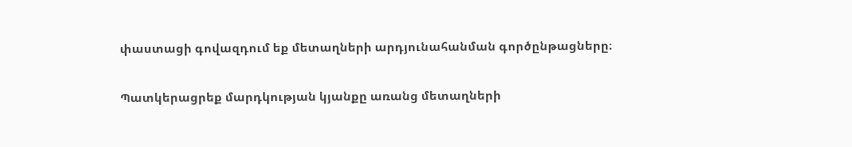փաստացի գովազդում եք մետաղների արդյունահանման գործընթացները։

Պատկերացրեք մարդկության կյանքը առանց մետաղների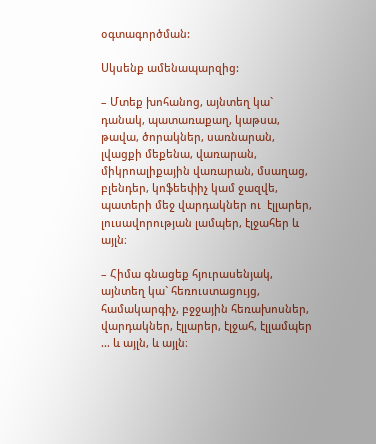օգտագործման:

Սկսենք ամենապարզից:

– Մտեք խոհանոց, այնտեղ կա` դանակ, պատառաքաղ, կաթսա, թավա, ծորակներ, սառնարան, լվացքի մեքենա, վառարան, միկրոալիքային վառարան, մսաղաց, բլենդեր, կոֆեեփիչ կամ ջազվե, պատերի մեջ վարդակներ ու  էլլարեր, լուսավորության լամպեր, էլջահեր և այլն։

– Հիմա գնացեք հյուրասենյակ, այնտեղ կա` հեռուստացույց, համակարգիչ, բջջային հեռախոսներ, վարդակներ, էլլարեր, էլջահ, էլլամպեր … և այլն, և այլն։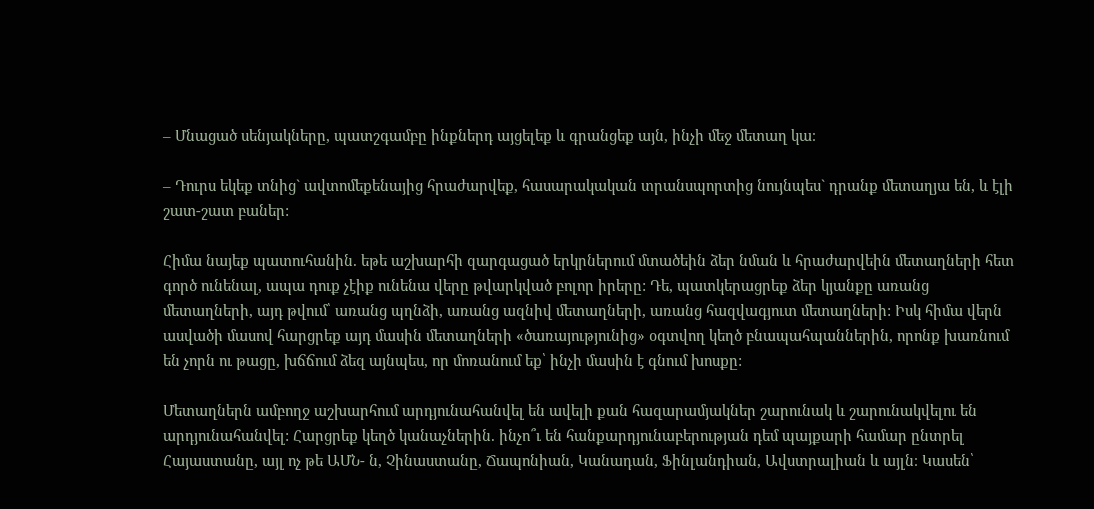– Մնացած սենյակները, պատշգամբը ինքներդ այցելեք և գրանցեք այն, ինչի մեջ մետաղ կա։

– Դուրս եկեք տնից` ավտոմեքենայից հրաժարվեք, հասարակական տրանսպորտից նույնպես` դրանք մետաղյա են, և էլի շատ-շատ բաներ:

Հիմա նայեք պատուհանին. եթե աշխարհի զարգացած երկրներում մտածեին ձեր նման և հրաժարվեին մետաղների հետ գործ ունենալ, ապա դուք չէիք ունենա վերը թվարկված բոլոր իրերը: Դե, պատկերացրեք ձեր կյանքը առանց մետաղների, այդ թվում՝ առանց պղնձի, առանց ազնիվ մետաղների, առանց հազվագյուտ մետաղների: Իսկ հիմա վերն ասվածի մասով հարցրեք այդ մասին մետաղների «ծառայությունից» օգտվող կեղծ բնապահպաններին, որոնք խառնում են չորն ու թացը, խճճում ձեզ այնպես, որ մոռանում եք՝ ինչի մասին է գնում խոսքը:

Մետաղներն ամբողջ աշխարհում արդյունահանվել են ավելի քան հազարամյակներ շարունակ և շարունակվելու են արդյունահանվել: Հարցրեք կեղծ կանաչներին. ինչո՞ւ են հանքարդյունաբերության դեմ պայքարի համար ընտրել Հայաստանը, այլ ոչ թե ԱՄՆ- ն, Չինաստանը, Ճապոնիան, Կանադան, Ֆինլանդիան, Ավստրալիան և այլն։ Կասեն՝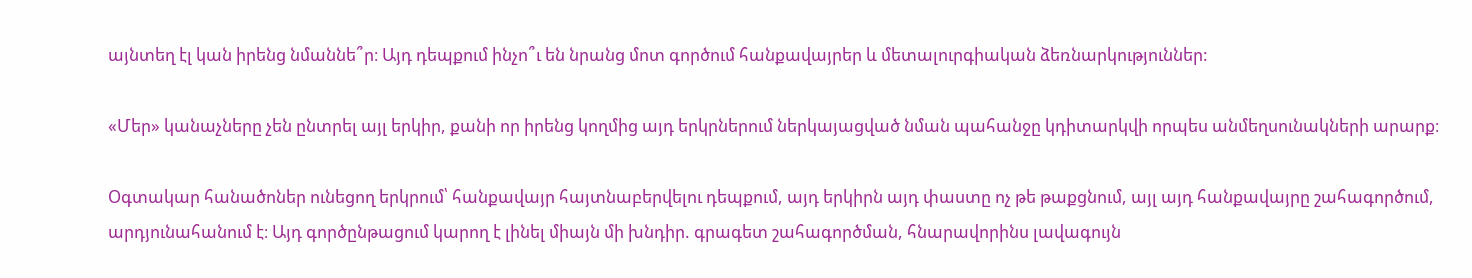այնտեղ էլ կան իրենց նմաննե՞ր։ Այդ դեպքում ինչո՞ւ են նրանց մոտ գործում հանքավայրեր և մետալուրգիական ձեռնարկություններ:

«Մեր» կանաչները չեն ընտրել այլ երկիր, քանի որ իրենց կողմից այդ երկրներում ներկայացված նման պահանջը կդիտարկվի որպես անմեղսունակների արարք։

Օգտակար հանածոներ ունեցող երկրում՝ հանքավայր հայտնաբերվելու դեպքում, այդ երկիրն այդ փաստը ոչ թե թաքցնում, այլ այդ հանքավայրը շահագործում, արդյունահանում է։ Այդ գործընթացում կարող է լինել միայն մի խնդիր. գրագետ շահագործման, հնարավորինս լավագույն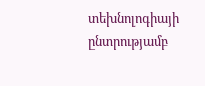տեխնոլոգիայի ընտրությամբ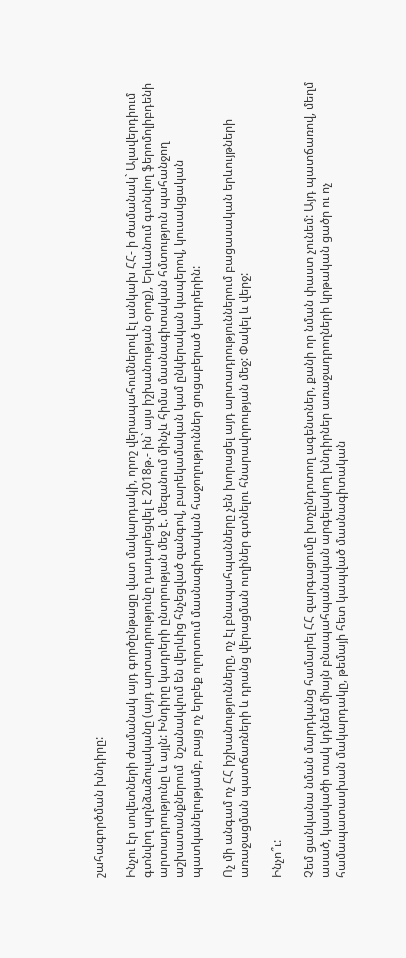շահագործման խնդիրը:

Ինչու էր սովետների ժամանակ այդ գործընթացը վատ մակարդակի, որոշ վերապահումներով էլ անկախ ՀՀ- ի ժամանակ` Ալավերդիում գտնվող պղնձաձուլականը (այդ արտադրությունը դադարեցվել է 2018թ.- ին` այս իշխանության օրոք), Երևանում գտնվող ֆերոմոլիբդենի արտադրությունը և այլն: Խնդիրը կադրերի ընտրության մեջ է. մեզանում մինչև հիմա մասնագիտական հմտություն պահանջող աշխատանքներում  նշանակվում են վերևից հնչեցված զանգով, բարեկամական կամ ընկերական կապերով, կուսակցական պատկանելությամբ, բայց ոչ երբեք ոլորտում մասնագիտական հաջողություններ ցուցաբերած կադրերին:

Ոչ մի անգամ ոչ ՀՀ իշխանությունները, ոչ էլ բնապահպանները չեն խորացել այդ արտադրություններում բացասական երևույթների առաջացման պատճառների և դրանց վերացման ուղիներ գտնելու հնարավորության մեջ: Փակել և վերջ:

Ինչո՞ւ:

Չեմ ցանկանա նման մարդկանց համարել ՀՀ զարգացումը խոչընդոտող ագենտներ, քանի որ նման փաստ չունեմ: Այդ պատճառով, մեղմ ասած, կասկածի տակ կդնեմ միայն բնապահպանական արգելակող խնդիրներ առաջադրողների կրթական ցածր ու ոչ համապատասխան մակարդակը, թեմայի հետ կապված մասնագիտական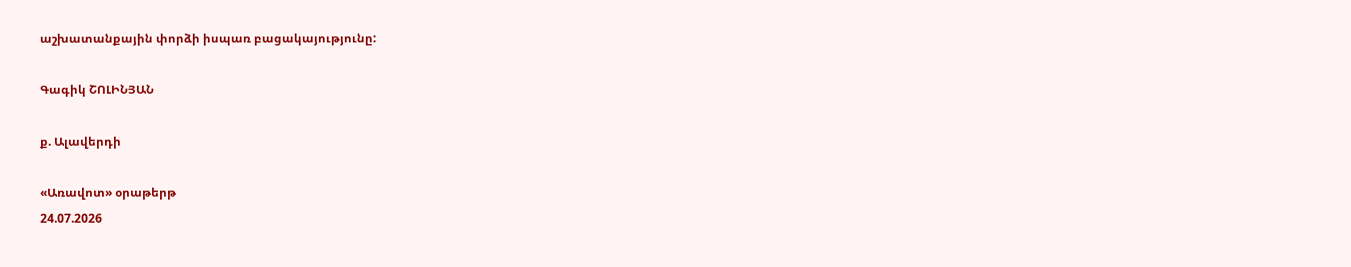աշխատանքային փորձի իսպառ բացակայությունը:

Գագիկ ՇՈԼԻՆՅԱՆ

ք. Ալավերդի

«Առավոտ» օրաթերթ
24.07.2026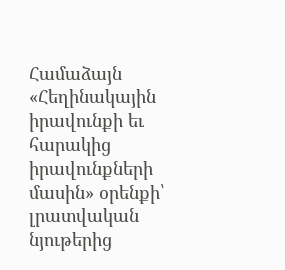Համաձայն «Հեղինակային իրավունքի եւ հարակից իրավունքների մասին» օրենքի՝ լրատվական նյութերից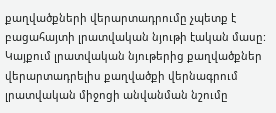քաղվածքների վերարտադրումը չպետք է բացահայտի լրատվական նյութի էական մասը: Կայքում լրատվական նյութերից քաղվածքներ վերարտադրելիս քաղվածքի վերնագրում լրատվական միջոցի անվանման նշումը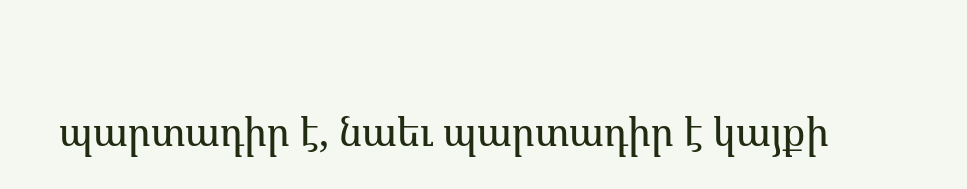պարտադիր է, նաեւ պարտադիր է կայքի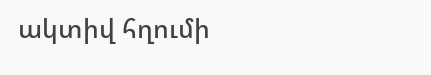ակտիվ հղումի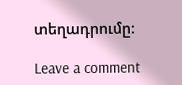տեղադրումը:

Leave a comment